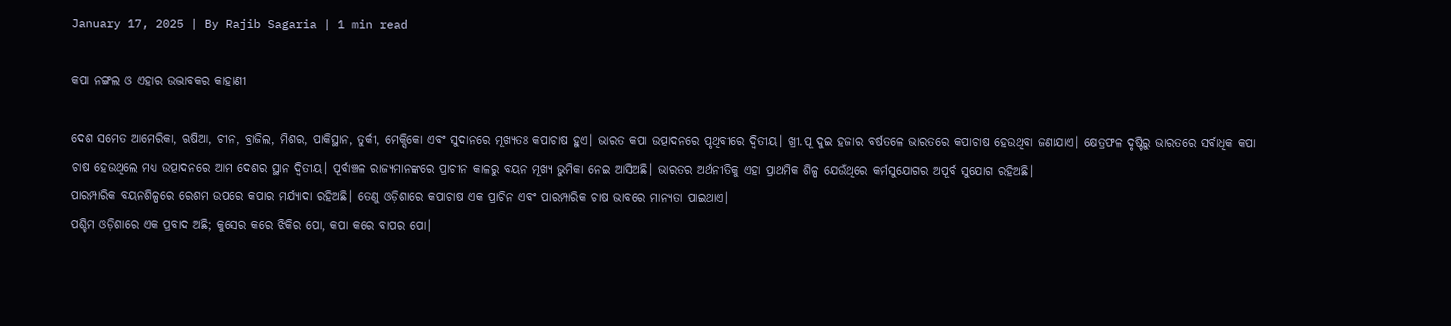January 17, 2025 | By Rajib Sagaria | 1 min read

କପା ନଙ୍ଗଲ ଓ ଏହାର ଉଦ୍ଭାବକର କାହାଣୀ

ଦେଶ ସମେତ ଆମେରିକା, ଋଷିଆ, ଚୀନ, ବ୍ରାଜିଲ, ମିଶର, ପାକିସ୍ଥାନ, ତୁର୍କୀ, ମେକ୍ସିକୋ ଏବଂ ସୁଦାନରେ ମୂଖ୍ୟତଃ କପାଚାଷ ହୁଏ। ଭାରତ କପା ଉତ୍ପାଦନରେ ପୃଥିବୀରେ ଦ୍ୱିତୀୟ। ଖ୍ରୀ.ପୂ ଦୁଇ ହଜାର ବର୍ଷତଳେ ଭାରତରେ କପାଚାଷ ହେଉଥିବା ଜଣାଯାଏ। କ୍ଷେତ୍ରଫଳ ଦୃଷ୍ଟିରୁ ଭାରତରେ ସର୍ବାଧିକ କପା ଚାଷ ହେଉଥିଲେ ମଧ୍ୟ ଉତ୍ପାଦନରେ ଆମ ଦେଶର ସ୍ଥାନ ଦ୍ୱିତୀୟ। ପୂର୍ବାଞ୍ଚଳ ରାଜ୍ୟମାନଙ୍କରେ ପ୍ରାଚୀନ କାଳରୁ ବୟନ ମୂଖ୍ୟ ଭୁମିକା ନେଇ ଆସିଅଛି। ଭାରତର ଅର୍ଥନୀତିକୁ ଏହା ପ୍ରାଥମିକ ଶିଳ୍ପ ଯେଉଁଥିରେ କର୍ମସୁଯୋଗର ଅପୂର୍ବ ସୁଯୋଗ ରହିଅଛି।
ପାରମ୍ପାରିକ ବୟନଶିଳ୍ପରେ ରେଶମ ଉପରେ କପାର ମର୍ଯ୍ୟାଦା ରହିଅଛି। ତେଣୁ ଓଡ଼ିଶାରେ କପାଚାଷ ଏକ ପ୍ରାଚିନ ଏବଂ ପାରମ୍ପାରିକ ଚାଷ ଭାବରେ ମାନ୍ୟତା ପାଇଥାଏ।
ପଶ୍ଚିମ ଓଡ଼ିଶାରେ ଏକ ପ୍ରବାଦ ଅଛି; କୁସେର କରେ ଝିକିର ପୋ, କପା କରେ ବାପର ପୋ।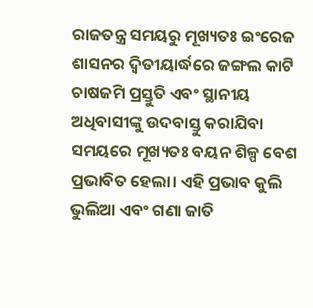ରାଜତନ୍ତ୍ର ସମୟରୁ ମୂଖ୍ୟତଃ ଇଂରେଜ ଶାସନର ଦ୍ୱିତୀୟାର୍ଦ୍ଧରେ ଜଙ୍ଗଲ କାଟି ଚାଷଜମି ପ୍ରସ୍ତୁତି ଏବଂ ସ୍ଥାନୀୟ ଅଧିବାସୀଙ୍କୁ ଉଦବାସ୍ତୁ କରାଯିବା ସମୟରେ ମୂଖ୍ୟତଃ ବୟନ ଶିଳ୍ପ ବେଶ ପ୍ରଭାବିତ ହେଲା। ଏହି ପ୍ରଭାବ କୁଲି ଭୁଲିଆ ଏବଂ ଗଣା ଜାତି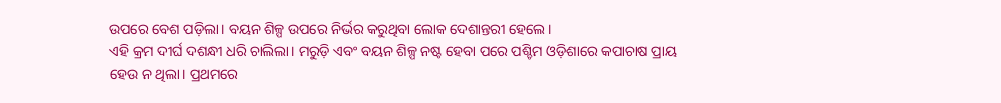ଉପରେ ବେଶ ପଡ଼ିଲା। ବୟନ ଶିଳ୍ପ ଉପରେ ନିର୍ଭର କରୁଥିବା ଲୋକ ଦେଶାନ୍ତରୀ ହେଲେ।
ଏହି କ୍ରମ ଦୀର୍ଘ ଦଶନ୍ଧୀ ଧରି ଚାଲିଲା। ମରୁଡ଼ି ଏବଂ ବୟନ ଶିଳ୍ପ ନଷ୍ଟ ହେବା ପରେ ପଶ୍ଚିମ ଓଡ଼ିଶାରେ କପାଚାଷ ପ୍ରାୟ ହେଉ ନ ଥିଲା। ପ୍ରଥମରେ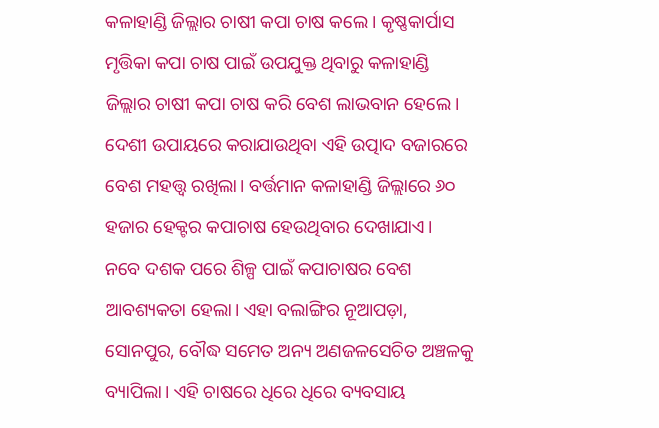କଳାହାଣ୍ଡି ଜିଲ୍ଲାର ଚାଷୀ କପା ଚାଷ କଲେ। କୃଷ୍ଣକାର୍ପାସ ମୃତ୍ତିକା କପା ଚାଷ ପାଇଁ ଉପଯୁକ୍ତ ଥିବାରୁ କଳାହାଣ୍ଡି ଜିଲ୍ଲାର ଚାଷୀ କପା ଚାଷ କରି ବେଶ ଲାଭବାନ ହେଲେ। ଦେଶୀ ଉପାୟରେ କରାଯାଉଥିବା ଏହି ଉତ୍ପାଦ ବଜାରରେ ବେଶ ମହତ୍ତ୍ୱ ରଖିଲା। ବର୍ତ୍ତମାନ କଳାହାଣ୍ଡି ଜିଲ୍ଲାରେ ୬୦ ହଜାର ହେକ୍ଟର କପାଚାଷ ହେଉଥିବାର ଦେଖାଯାଏ।
ନବେ ଦଶକ ପରେ ଶିଳ୍ପ ପାଇଁ କପାଚାଷର ବେଶ ଆବଶ୍ୟକତା ହେଲା। ଏହା ବଲାଙ୍ଗିର ନୂଆପଡ଼ା, ସୋନପୁର, ବୌଦ୍ଧ ସମେତ ଅନ୍ୟ ଅଣଜଳସେଚିତ ଅଞ୍ଚଳକୁ ବ୍ୟାପିଲା। ଏହି ଚାଷରେ ଧିରେ ଧିରେ ବ୍ୟବସାୟ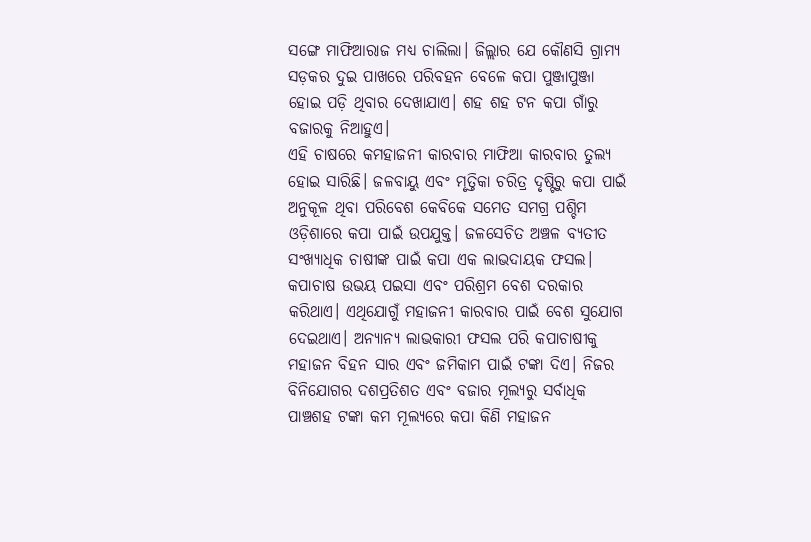ସଙ୍ଗେ ମାଫିଆରାଜ ମଧ୍ୟ ଚାଲିଲା। ଜିଲ୍ଲାର ଯେ କୌଣସି ଗ୍ରାମ୍ୟ ସଡ଼କର ଦୁଇ ପାଖରେ ପରିବହନ ବେଳେ କପା ପୁଞ୍ଜାପୁଞ୍ଜା ହୋଇ ପଡ଼ି ଥିବାର ଦେଖାଯାଏ। ଶହ ଶହ ଟନ କପା ଗାଁରୁ ବଜାରକୁ ନିଆହୁଏ।
ଏହି ଚାଷରେ କମହାଜନୀ କାରବାର ମାଫିଆ କାରବାର ତୁଲ୍ୟ ହୋଇ ସାରିଛି। ଜଳବାୟୁ ଏବଂ ମୃତ୍ତିକା ଚରିତ୍ର ଦୃଷ୍ଟିରୁ କପା ପାଇଁ ଅନୁକୂଳ ଥିବା ପରିବେଶ କେବିକେ ସମେତ ସମଗ୍ର ପଶ୍ଚିମ ଓଡ଼ିଶାରେ କପା ପାଇଁ ଉପଯୁକ୍ତ। ଜଳସେଚିତ ଅଞ୍ଚଳ ବ୍ୟତୀତ ସଂଖ୍ୟାଧିକ ଚାଷୀଙ୍କ ପାଇଁ କପା ଏକ ଲାଭଦାୟକ ଫସଲ।
କପାଚାଷ ଉଭୟ ପଇସା ଏବଂ ପରିଶ୍ରମ ବେଶ ଦରକାର କରିଥାଏ। ଏଥିଯୋଗୁଁ ମହାଜନୀ କାରବାର ପାଇଁ ବେଶ ସୁଯୋଗ ଦେଇଥାଏ। ଅନ୍ୟାନ୍ୟ ଲାଭକାରୀ ଫସଲ ପରି କପାଚାଷୀକୁ ମହାଜନ ବିହନ ସାର ଏବଂ ଜମିକାମ ପାଇଁ ଟଙ୍କା ଦିଏ। ନିଜର ବିନିଯୋଗର ଦଶପ୍ରତିଶତ ଏବଂ ବଜାର ମୂଲ୍ୟରୁ ସର୍ବାଧିକ ପାଞ୍ଚଶହ ଟଙ୍କା କମ ମୂଲ୍ୟରେ କପା କିଣି ମହାଜନ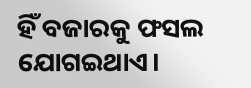ହିଁ ବଜାରକୁ ଫସଲ ଯୋଗଇଥାଏ।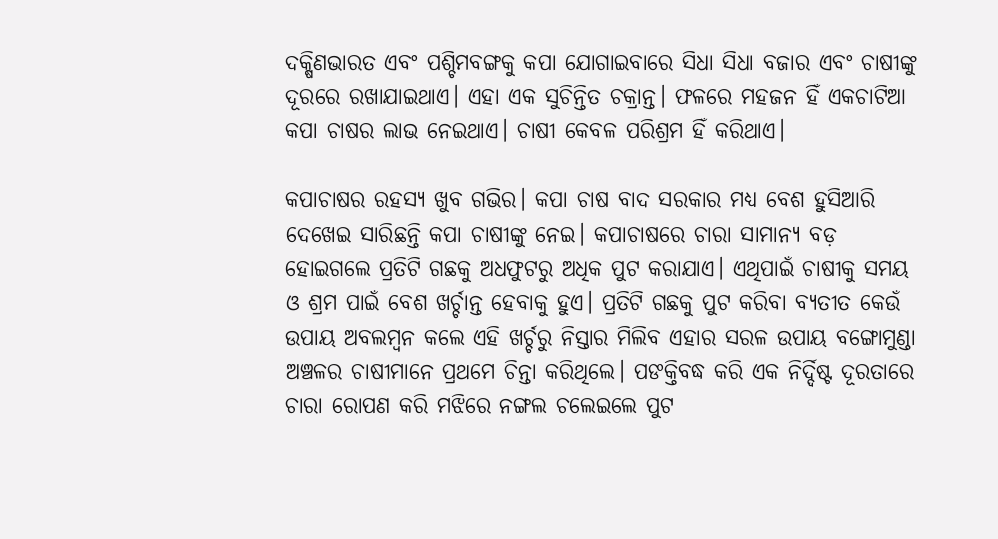ଦକ୍ଷିଣଭାରତ ଏବଂ ପଶ୍ଚିମବଙ୍ଗକୁ କପା ଯୋଗାଇବାରେ ସିଧା ସିଧା ବଜାର ଏବଂ ଚାଷୀଙ୍କୁ ଦୂରରେ ରଖାଯାଇଥାଏ। ଏହା ଏକ ସୁଚିନ୍ତିତ ଚକ୍ରାନ୍ତ। ଫଳରେ ମହଜନ ହିଁ ଏକଚାଟିଆ କପା ଚାଷର ଲାଭ ନେଇଥାଏ। ଚାଷୀ କେବଳ ପରିଶ୍ରମ ହିଁ କରିଥାଏ।

କପାଚାଷର ରହସ୍ୟ ଖୁବ ଗଭିର। କପା ଚାଷ ବାଦ ସରକାର ମଧ୍ୟ ବେଶ ହୁସିଆରି ଦେଖେଇ ସାରିଛନ୍ତି କପା ଚାଷୀଙ୍କୁ ନେଇ। କପାଚାଷରେ ଚାରା ସାମାନ୍ୟ ବଡ଼ ହୋଇଗଲେ ପ୍ରତିଟି ଗଛକୁ ଅଧଫୁଟରୁ ଅଧିକ ପୁଟ କରାଯାଏ। ଏଥିପାଇଁ ଚାଷୀକୁ ସମୟ ଓ ଶ୍ରମ ପାଇଁ ବେଶ ଖର୍ଚ୍ଚାନ୍ତ ହେବାକୁ ହୁଏ। ପ୍ରତିଟି ଗଛକୁ ପୁଟ କରିବା ବ୍ୟତୀତ କେଉଁ ଉପାୟ ଅବଲମ୍ବନ କଲେ ଏହି ଖର୍ଚ୍ଚରୁ ନିସ୍ତାର ମିଲିବ ଏହାର ସରଳ ଉପାୟ ବଙ୍ଗୋମୁଣ୍ଡା ଅଞ୍ଚଳର ଚାଷୀମାନେ ପ୍ରଥମେ ଚିନ୍ତା କରିଥିଲେ। ପଙକ୍ତିବଦ୍ଧ କରି ଏକ ନିର୍ଦ୍ଦିଷ୍ଟ ଦୂରତାରେ ଚାରା ରୋପଣ କରି ମଝିରେ ନଙ୍ଗଲ ଚଲେଇଲେ ପୁଟ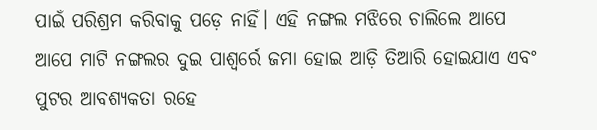ପାଇଁ ପରିଶ୍ରମ କରିବାକୁ ପଡ଼େ ନାହିଁ। ଏହି ନଙ୍ଗଲ ମଝିରେ ଚାଲିଲେ ଆପେ ଆପେ ମାଟି ନଙ୍ଗଲର ଦୁଇ ପାଶ୍ୱର୍ରେ ଜମା ହୋଇ ଆଡ଼ି ତିଆରି ହୋଇଯାଏ ଏବଂ ପୁଟର ଆବଶ୍ୟକତା ରହେ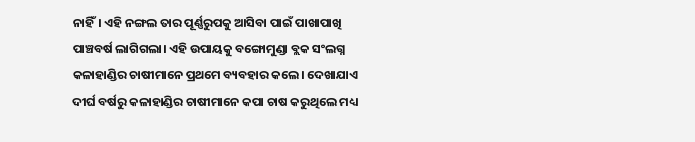ନାହିଁ। ଏହି ନଙ୍ଗଲ ତାର ପୂର୍ଣ୍ଣରୁପକୁ ଆସିବା ପାଇଁ ପାଖାପାଖି ପାଞ୍ଚବର୍ଷ ଲାଗିଗଲା। ଏହି ଉପାୟକୁ ବଙ୍ଗୋମୁଣ୍ଡା ବ୍ଲକ ସଂଲଗ୍ନ କଳାହାଣ୍ଡିର ଚାଷୀମାନେ ପ୍ରଥମେ ବ୍ୟବହାର କଲେ। ଦେଖାଯାଏ ଦୀର୍ଘ ବର୍ଷରୁ କଳାହାଣ୍ଡିର ଚାଷୀମାନେ କପା ଚାଷ କରୁଥିଲେ ମଧ୍ୟ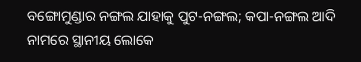ବଙ୍ଗୋମୁଣ୍ଡାର ନଙ୍ଗଲ ଯାହାକୁ ପୁଟ-ନଙ୍ଗଲ; କପା-ନଙ୍ଗଲ ଆଦି ନାମରେ ସ୍ଥାନୀୟ ଲୋକେ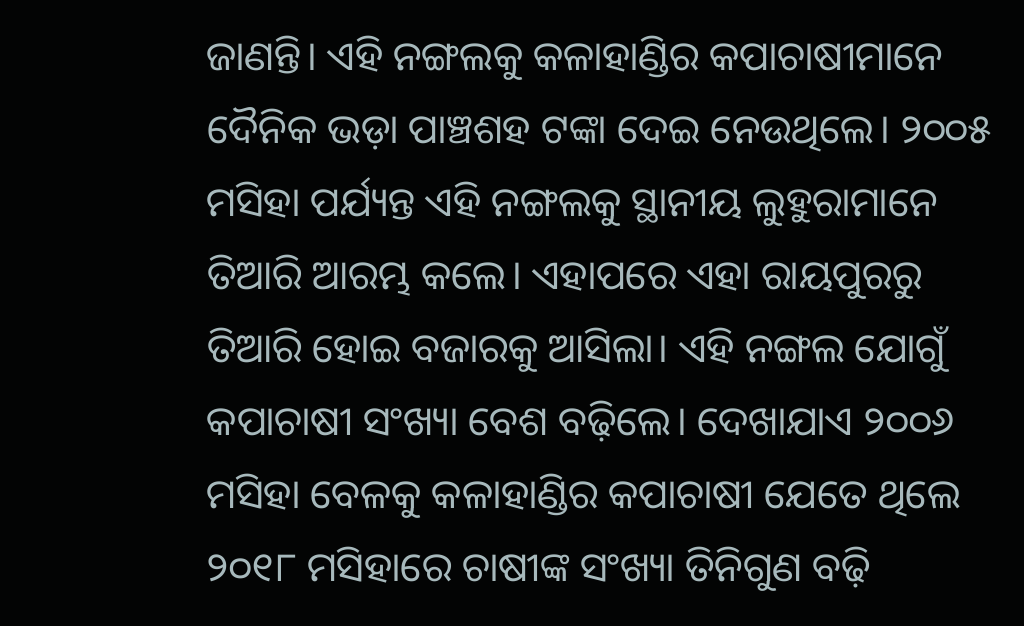ଜାଣନ୍ତି। ଏହି ନଙ୍ଗଲକୁ କଳାହାଣ୍ଡିର କପାଚାଷୀମାନେ ଦୈନିକ ଭଡ଼ା ପାଞ୍ଚଶହ ଟଙ୍କା ଦେଇ ନେଉଥିଲେ। ୨୦୦୫ ମସିହା ପର୍ଯ୍ୟନ୍ତ ଏହି ନଙ୍ଗଲକୁ ସ୍ଥାନୀୟ ଲୁହୁରାମାନେ ତିଆରି ଆରମ୍ଭ କଲେ। ଏହାପରେ ଏହା ରାୟପୁରରୁ ତିଆରି ହୋଇ ବଜାରକୁ ଆସିଲା। ଏହି ନଙ୍ଗଲ ଯୋଗୁଁ କପାଚାଷୀ ସଂଖ୍ୟା ବେଶ ବଢ଼ିଲେ। ଦେଖାଯାଏ ୨୦୦୬ ମସିହା ବେଳକୁ କଳାହାଣ୍ଡିର କପାଚାଷୀ ଯେତେ ଥିଲେ ୨୦୧୮ ମସିହାରେ ଚାଷୀଙ୍କ ସଂଖ୍ୟା ତିନିଗୁଣ ବଢ଼ି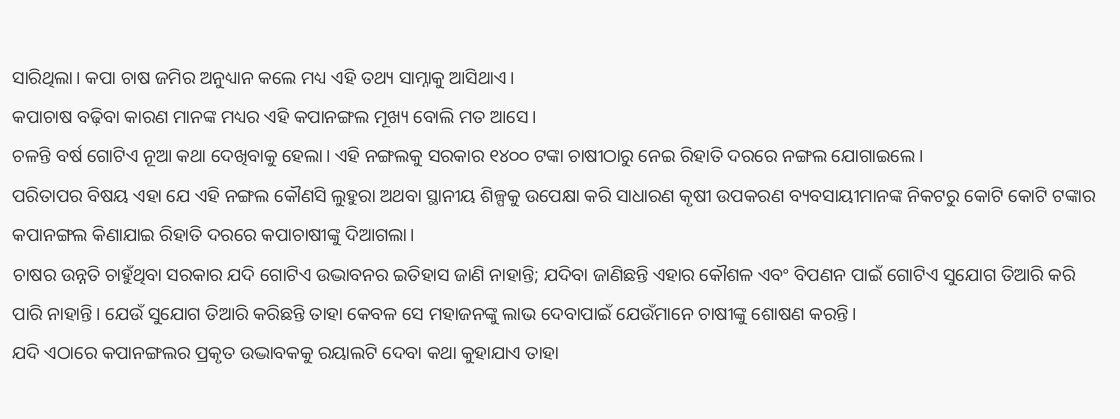ସାରିଥିଲା। କପା ଚାଷ ଜମିର ଅନୁଧ୍ୟାନ କଲେ ମଧ୍ୟ ଏହି ତଥ୍ୟ ସାମ୍ନାକୁ ଆସିଥାଏ।
କପାଚାଷ ବଢ଼ିବା କାରଣ ମାନଙ୍କ ମଧ୍ୟର ଏହି କପାନଙ୍ଗଲ ମୂଖ୍ୟ ବୋଲି ମତ ଆସେ।
ଚଳନ୍ତି ବର୍ଷ ଗୋଟିଏ ନୂଆ କଥା ଦେଖିବାକୁ ହେଲା। ଏହି ନଙ୍ଗଲକୁ ସରକାର ୧୪୦୦ ଟଙ୍କା ଚାଷୀଠାରୁ ନେଇ ରିହାତି ଦରରେ ନଙ୍ଗଲ ଯୋଗାଇଲେ।
ପରିତାପର ବିଷୟ ଏହା ଯେ ଏହି ନଙ୍ଗଲ କୌଣସି ଲୁହୁରା ଅଥବା ସ୍ଥାନୀୟ ଶିଳ୍ପକୁ ଉପେକ୍ଷା କରି ସାଧାରଣ କୃଷୀ ଉପକରଣ ବ୍ୟବସାୟୀମାନଙ୍କ ନିକଟରୁ କୋଟି କୋଟି ଟଙ୍କାର କପାନଙ୍ଗଲ କିଣାଯାଇ ରିହାତି ଦରରେ କପାଚାଷୀଙ୍କୁ ଦିଆଗଲା।
ଚାଷର ଉନ୍ନତି ଚାହୁଁଥିବା ସରକାର ଯଦି ଗୋଟିଏ ଉଦ୍ଭାବନର ଇତିହାସ ଜାଣି ନାହାନ୍ତି; ଯଦିବା ଜାଣିଛନ୍ତି ଏହାର କୌଶଳ ଏବଂ ବିପଣନ ପାଇଁ ଗୋଟିଏ ସୁଯୋଗ ତିଆରି କରି ପାରି ନାହାନ୍ତି। ଯେଉଁ ସୁଯୋଗ ତିଆରି କରିଛନ୍ତି ତାହା କେବଳ ସେ ମହାଜନଙ୍କୁ ଲାଭ ଦେବାପାଇଁ ଯେଉଁମାନେ ଚାଷୀଙ୍କୁ ଶୋଷଣ କରନ୍ତି।
ଯଦି ଏଠାରେ କପାନଙ୍ଗଲର ପ୍ରକୃତ ଉଦ୍ଭାବକକୁ ରୟାଲଟି ଦେବା କଥା କୁହାଯାଏ ତାହା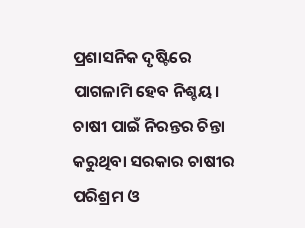ପ୍ରଶାସନିକ ଦୃଷ୍ଟିରେ ପାଗଳାମି ହେବ ନିଶ୍ଚୟ।
ଚାଷୀ ପାଇଁ ନିରନ୍ତର ଚିନ୍ତା କରୁଥିବା ସରକାର ଚାଷୀର ପରିଶ୍ରମ ଓ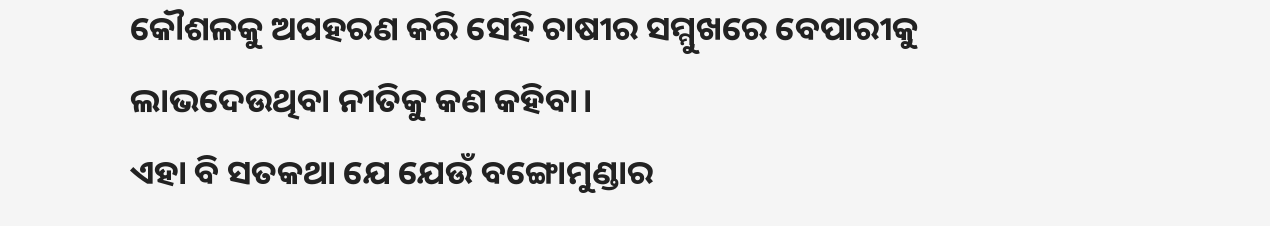କୌଶଳକୁ ଅପହରଣ କରି ସେହି ଚାଷୀର ସମ୍ମୁଖରେ ବେପାରୀକୁ ଲାଭଦେଉଥିବା ନୀତିକୁ କଣ କହିବା।
ଏହା ବି ସତକଥା ଯେ ଯେଉଁ ବଙ୍ଗୋମୁଣ୍ଡାର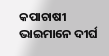କପାଚାଷୀ ଭାଇମାନେ ଦୀର୍ଘ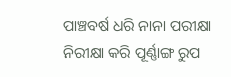ପାଞ୍ଚବର୍ଷ ଧରି ନାନା ପରୀକ୍ଷା ନିରୀକ୍ଷା କରି ପୂର୍ଣ୍ଣାଙ୍ଗ ରୁପ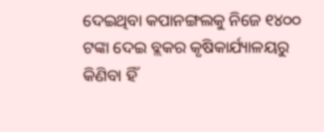ଦେଇଥିବା କପାନଙ୍ଗଲକୁ ନିଜେ ୧୪୦୦ ଟଙ୍କା ଦେଇ ବ୍ଲକର କୃଷିକାର୍ଯ୍ୟାଳୟରୁ କିଣିବା ହିଁ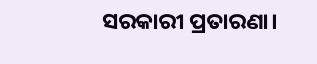ସରକାରୀ ପ୍ରତାରଣା।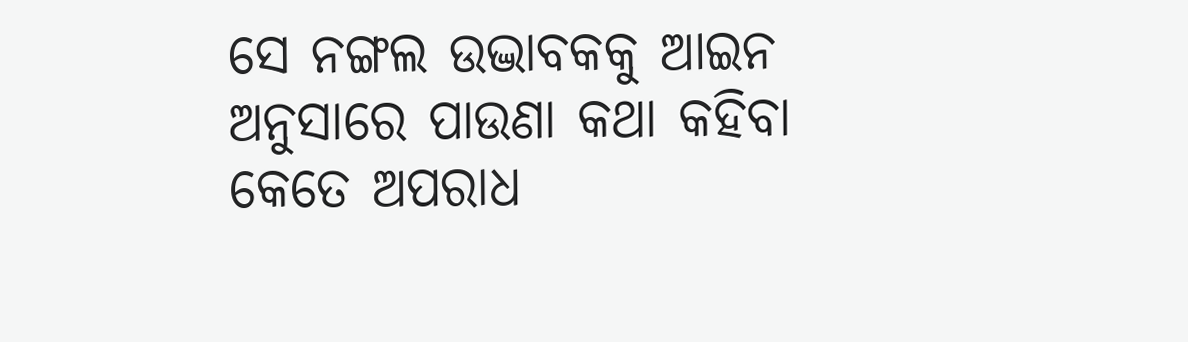ସେ ନଙ୍ଗଲ ଉଦ୍ଭାବକକୁ ଆଇନ ଅନୁସାରେ ପାଉଣା କଥା କହିବା କେତେ ଅପରାଧ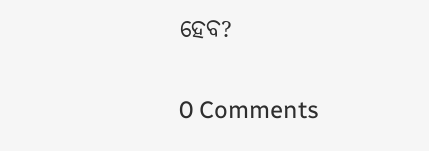ହେବ?

0 Comments